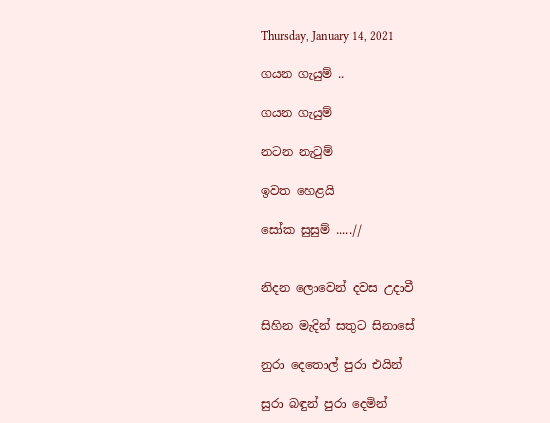Thursday, January 14, 2021

ගයන ගැයුම් ..

ගයන ගැයුම්

නටන නැටුම්

ඉවත හෙළයි

සෝක සුසුම් .....//


නිදන ලොවෙන් දවස උදාවී

සිහින මැදින් සතුට සිනාසේ

නුරා දෙතොල් පුරා එයින්

සුරා බඳුන් පුරා දෙමින්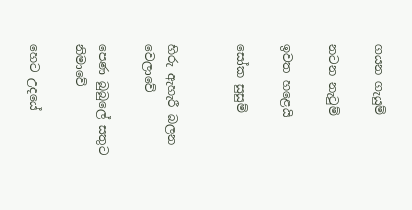ගයන ගැයුම්

නටන නැටුම්

ඉවත හළෙයි

සෝක සුසුම්


හිරු ඇහැරී බලන වෙලාවේ

පෙණ බුබුලේ සතුට නිමාවේ

හෙට උදයේ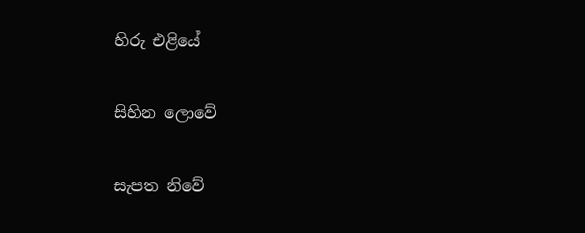හිරු එළියේ

සිහින ලොවේ

සැපත නිවේ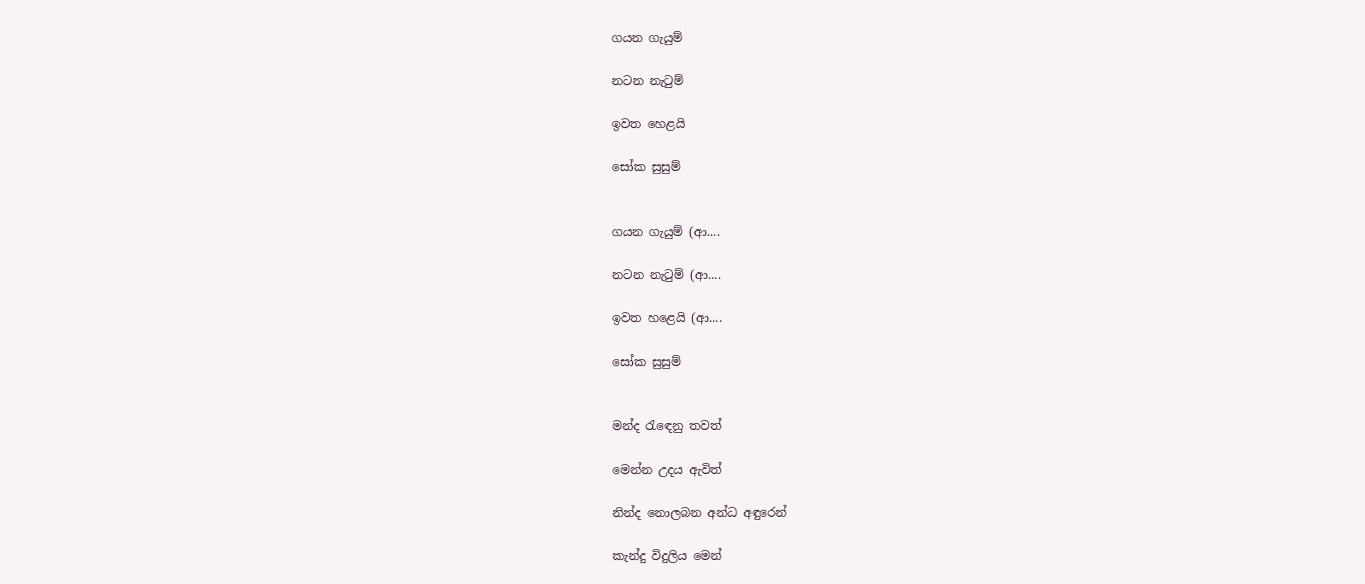ගයන ගැයුම්

නටන නැටුම්

ඉවත හෙළයි

සෝක සුසුම්


ගයන ගැයුම් (ආ....

නටන නැටුම් (ආ....

ඉවත හළෙයි (ආ....

සෝක සුසුම්


මන්ද රැඳෙනු තවත්

මෙන්න උදය ඇවිත්

නින්ද නොලබන අන්ධ අඳුරෙන්

කැන්දු විදුලිය මෙන්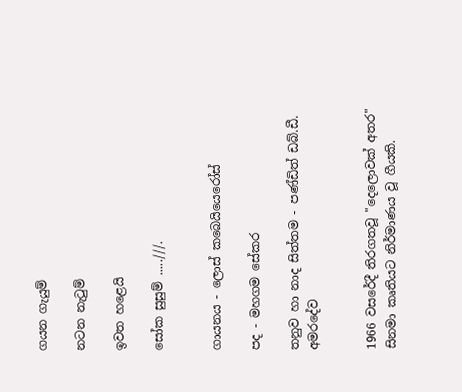ගයන ගැයුම්

නටන නැටුම්

ඉවත හළෙයි

සෝක සුසුම් .....///.


ගායනය - ලොස් කබෙයියෙරෝස්

පද - මහගම සේකර

තනුව හා නාද සිත්තම - පණ්ඩිත් ඩබ්.ඩී. අමරදේව


1966 වසරේදී තිරගතවූ "දෙලොවක් අතර" සිනමා කෘතියට නිර්මාණය වූ ගීයකි.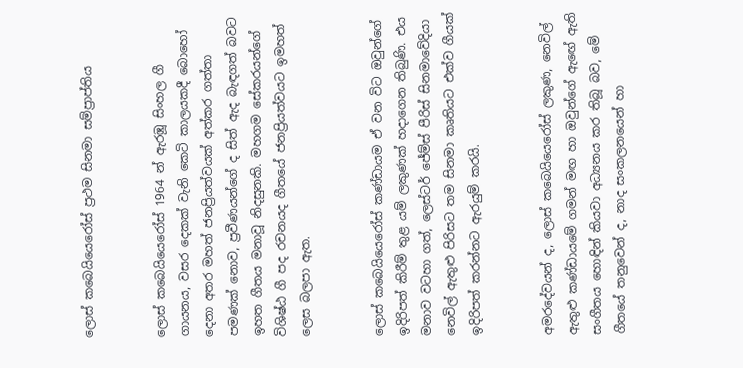ලොස් කබෙයියෙරෝස් ප්‍රථම සිනමා සම්ප්‍රාප්තිය


ලොස් කබෙයියෙරෝස් 1964 න් ඇරඹූ සිංහල ගී ගායනය, වසර දෙකක් වැනි කෙටි කාලයකදී බොහෝ දෙනා අතර මහත් ජනප්‍රියත්වයක් අත්කර ගත්තා පමණක් නොව, ප්‍රවීණයන්ගේ ද සිත් ඇද බැඳගත් බවට ඉහත ගීතය මනාවූ නිදසුනකි. මහගම සේකරයන්ගේ විශිෂ්ඨ ගී පද රචනයද ගීතයේ ජනප්‍රියත්වයට ඉමහත් ලෙස බලපා ඇත.


ලොස් කබෙයියෙරෝස් කණ්ඩායම ඒ වන විට ඔවුන්ගේ ඉදිරිපත් කිරීම් තුළ යම් ලකුණක් හදාගෙන තිබුණි. එය මනාව වටහා ගත්, ලෙස්ටර් ජේම්ස් පීරිස් සිනමාවේදියා නෙවිල් ඇතුළු පිරිසට තම සිනමා කෘතියට එක්ව ගීයක් ඉදිරිපත් කරන්නට ඇරයුම් කරයි.


අමරදේවයන් ද, ලොස් කබෙයියෙරෝස් ලකුණ, නෙවිල් ඇතුළු කණ්ඩායමේ ගමන් මඟ හා ඔවුන්ගේ ඇඟේ ඇති සංගීතය හොඳින් කියවා අධ්‍යනය කර තිබූ බව, මේ ගීතයේ තනුවෙන් ද, නාද සංකලනයෙන් හා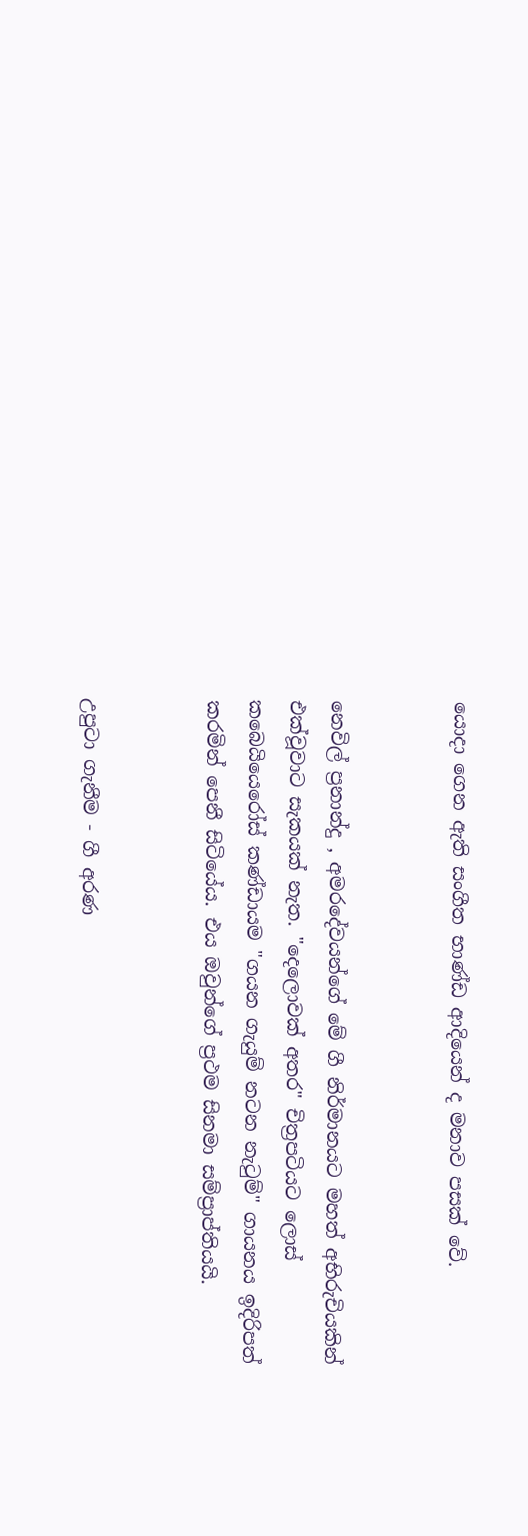යොදා ගෙන ඇති සංගීත භාණ්ඩ ආදියෙන් ද මනාව පසක් වේ.


නෙවිල් ප්‍රනාන්දු , අමරදේවයන්ගේ මේ ගී නිර්මානයට මහත් අභිරුචියකින් එක්වූවාට සැකයක් නැත. "දෙලොවක් අතර" චිත්‍රපටියට ලොස් කබෙයියෙරෝස් කණ්ඩායම "ගයන ගැයුම් නටන නැටුම්" ගායනය ඉදිරිපත් කරමින් පෙනී සිටියේය. එය ඔවුන්ගේ ප්‍රථම සිනමා සම්ප්‍රාප්තියයි.


උපුටා ගැනීම - ගී අරණ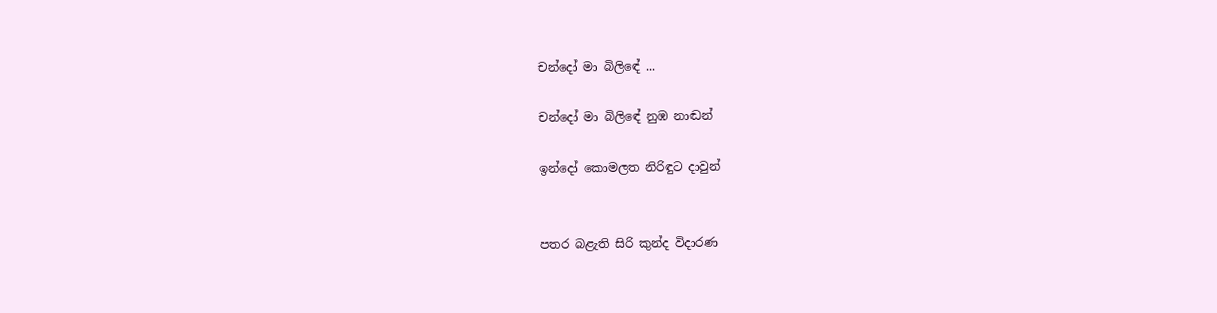චන්දෝ මා බිලිඳේ ...

චන්දෝ මා බිලිඳේ නුඹ නාඬන්

ඉන්දෝ කොමලත නිරිඳුට දාවුන්


පතර බළැති සිරි කුන්ද විදාරණ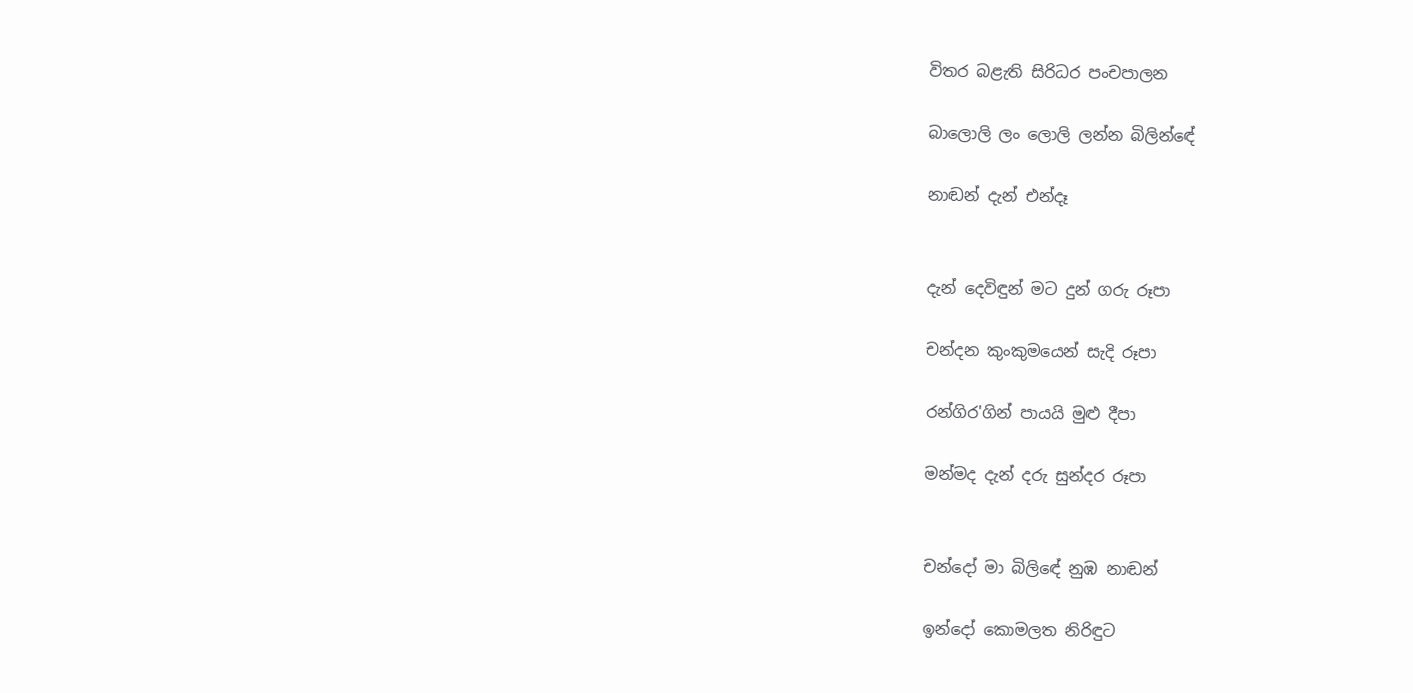විතර බළැති සිරිධර පංචපාලන

බාලොලි ලං ලොලි ලන්න බිලින්ඳේ

නාඬන් දැන් එන්දෑ


දැන් දෙවිඳුන් මට දුන් ගරු රූපා

චන්දන කුංකුමයෙන් සැදි රූපා

රන්ගිර'ගින් පායයි මුළු දීපා

මන්මද දැන් දරු සුන්දර රූපා


චන්දෝ මා බිලිඳේ නුඹ නාඬන්

ඉන්දෝ කොමලත නිරිඳුට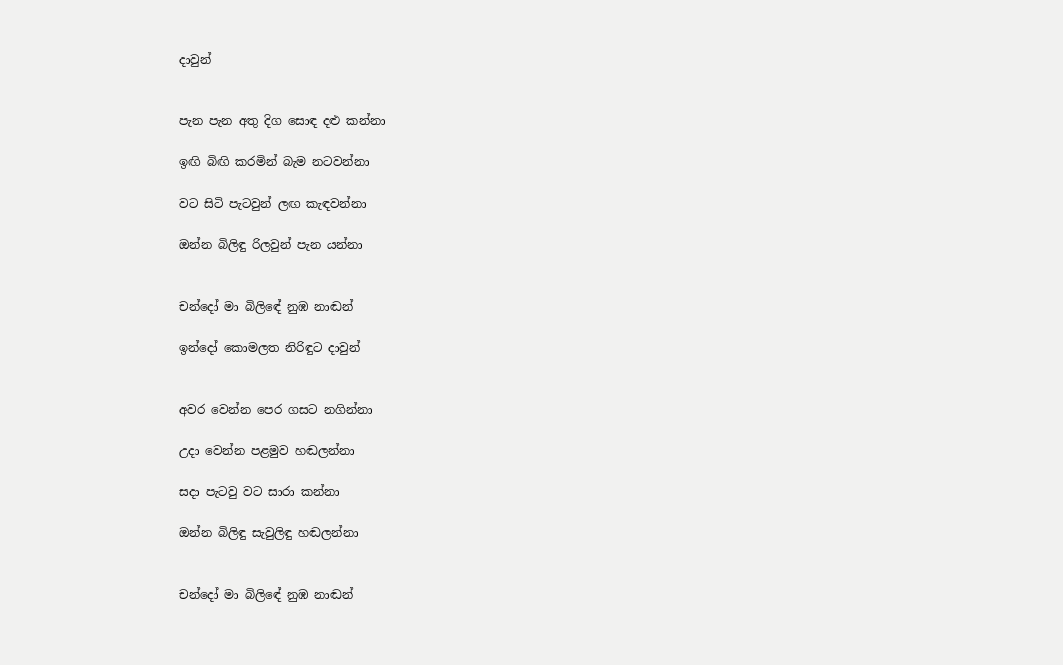දාවුන්


පැන පැන අතු දිග සොඳ දළු කන්නා

ඉඟි බිඟි කරමින් බැම නටවන්නා

වට සිටි පැටවුන් ලඟ කැඳවන්නා

ඔන්න බිලිඳු රිලවුන් පැන යන්නා


චන්දෝ මා බිලිඳේ නුඹ නාඬන්

ඉන්දෝ කොමලත නිරිඳුට දාවුන්


අවර වෙන්න පෙර ගසට නගින්නා

උදා වෙන්න පළමුව හඬලන්නා

සදා පැටවු වට සාරා කන්නා

ඔන්න බිලිඳු සැවුලිඳු හඬලන්නා


චන්දෝ මා බිලිඳේ නුඹ නාඬන්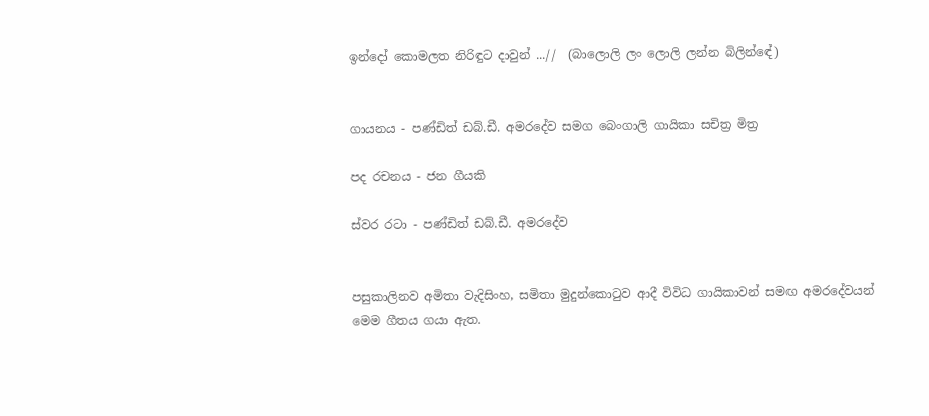ඉන්දෝ කොමලත නිරිඳුට දාවුන් ...//  (බාලොලි ලං ලොලි ලන්න බිලින්ඳේ)


ගායනය - පණ්ඩිත් ඩබ්.ඩී. අමරදේව සමග බෙංගාලි ගායිකා සචිත්‍ර මිත්‍ර

පද රචනය - ජන ගීයකි

ස්වර රටා - පණ්ඩිත් ඩබ්.ඩී. අමරදේව


පසුකාලිනව අමිතා වැදිසිංහ, සමිතා මුදුන්කොටුව ආදී විවිධ ගායිකාවන් සමඟ අමරදේවයන් මෙම ගීතය ගයා ඇත.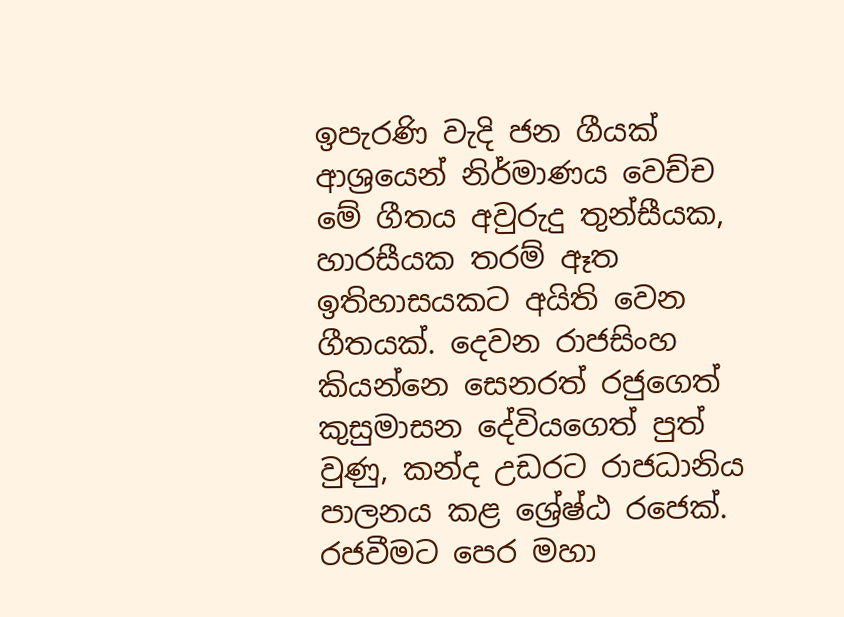ඉපැරණි වැදි ජන ගීයක් ආශ්‍රයෙන් නිර්මාණය වෙච්ච මේ ගීතය අවුරුදු තුන්සීයක, හාරසීයක තරම් ඈත ඉතිහාසයකට අයිති වෙන ගීතයක්. දෙවන රාජසිංහ කියන්නෙ සෙනරත් රජුගෙත් කුසුමාසන දේවියගෙත් පුත් වුණු, කන්ද උඩරට රාජධානිය පාලනය කළ ශ්‍රේෂ්ඨ රජෙක්. රජවීමට පෙර මහා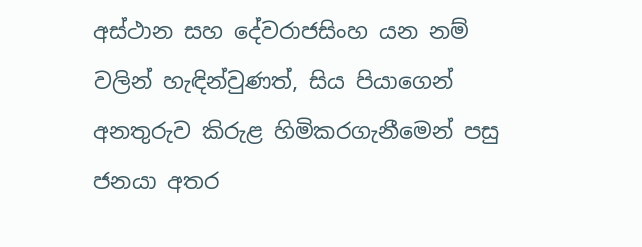අස්ථාන සහ දේවරාජසිංහ යන නම් වලින් හැඳින්වුණත්, සිය පියාගෙන් අනතුරුව කිරුළ හිමිකරගැනීමෙන් පසු ජනයා අතර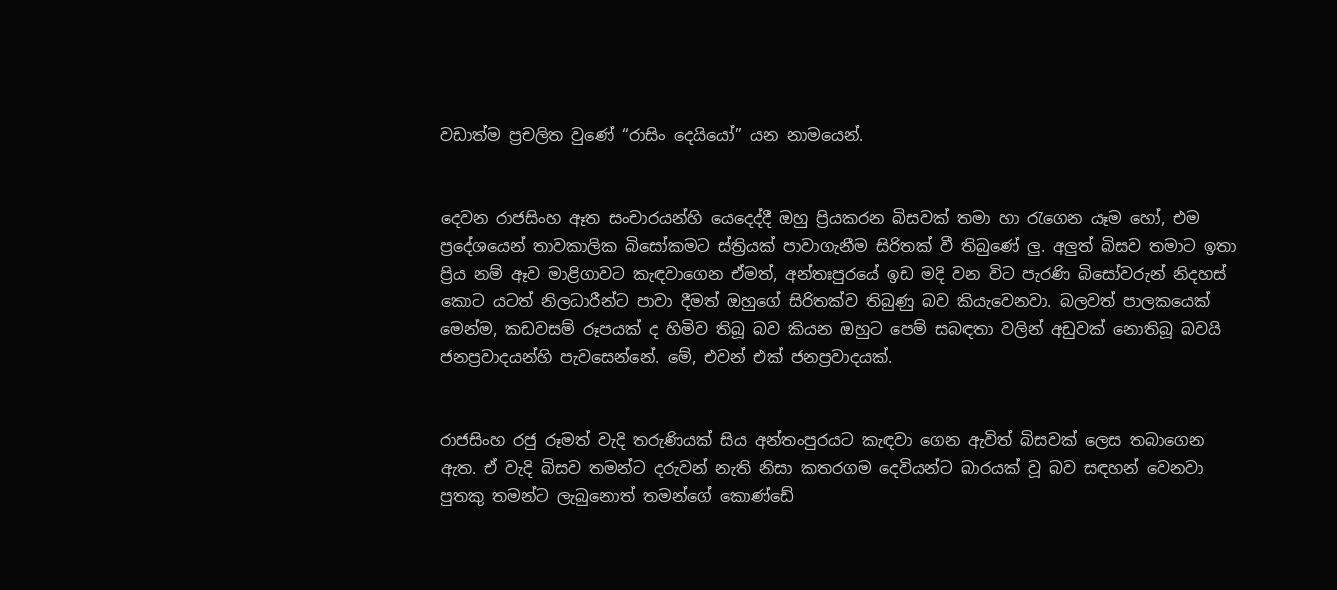වඩාත්ම ප්‍රචලිත වුණේ “රාසිං දෙයියෝ” යන නාමයෙන්.


දෙවන රාජසිංහ ඈත සංචාරයන්හි යෙදෙද්දී ඔහු ප්‍රියකරන බිසවක් තමා හා ‍රැගෙන යෑම හෝ, එම ප්‍රදේශයෙන් තාවකාලික බිසෝකමට ස්ත්‍රියක් පාවාගැනීම සිරිතක් වී තිබුණේ ලු. අලුත් බිසව තමාට ඉතා ප්‍රිය නම් ඈව මාළිගාවට කැඳවාගෙන ඒමත්, අන්තඃපුරයේ ඉඩ මදි වන විට පැරණි බිසෝවරුන් නිදහස් කොට යටත් නිලධාරීන්ට පාවා දීමත් ඔහුගේ සිරිතක්ව තිබුණු බව කියැවෙනවා. බලවත් පාලකයෙක් මෙන්ම, කඩවසම් රූපයක් ද හිමිව තිබූ බව කියන ඔහුට පෙම් සබඳතා වලින් අඩුවක් නොතිබූ බවයි ජනප්‍රවාදයන්හි පැවසෙන්නේ. මේ, එවන් එක් ජනප්‍රවාදයක්.


රාජසිංහ රජු රූමත් වැදි තරුණියක් සිය අන්තංපුරයට කැඳවා ගෙන ඇවිත් බිසවක් ලෙස තබාගෙන ඇත. ඒ වැදි බිසව තමන්ට දරුවන් නැති නිසා කතරගම දෙවියන්ට බාරයක් වූ බව සඳහන් වෙනවා පුතකු තමන්ට ලැබුනොත් තමන්ගේ කොණ්ඩේ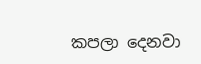කපලා දෙනවා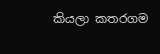කියලා කතරගම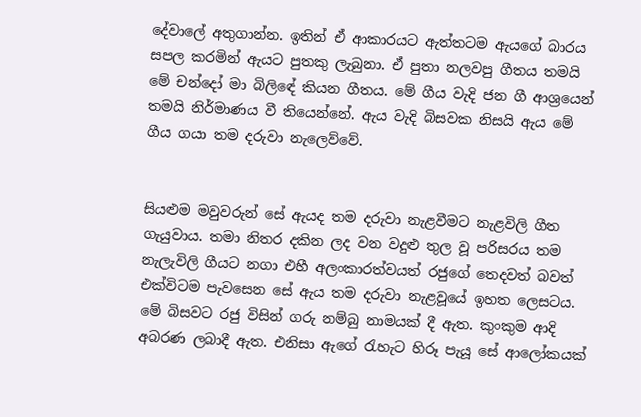දේවාලේ අතුගාන්න. ඉතින් ඒ ආකාරයට ඇත්තටම ඇයගේ බාරය සපල කරමින් ඇයට පුතකු ලැබුනා. ඒ පුතා නලවපු ගීතය තමයි මේ චන්දෝ මා බිලිඳේ කියන ගීතය. මේ ගීය වැදි ජන ගී ආශ්‍රයෙන් තමයි නිර්මාණය වී තියෙන්නේ. ඇය වැදි බිසවක නිසයි ඇය මේ ගීය ගයා තම දරුවා නැලෙව්වේ.


සියළුම මවුවරුන් සේ ඇයද තම දරුවා නැළවීමට නැළවිලි ගීත ගැයුවාය. තමා නිතර දකින ලද වන වදුළු තුල වූ පරිසරය තම නැලැවිලි ගීයට නගා එහී අලංකාරත්වයත් රජුගේ තෙදවත් බවත් එක්විටම පැවසෙන සේ ඇය තම දරුවා නැළවූයේ ඉහත ලෙසටය. මේ බිසවට රජු විසින් ගරු නම්බු නාමයක් දී ඇත. කුංකුම ආදි අබරණ ලබාදී ඇත. එනිසා ඇගේ රැහැට හිරූ පැයූ සේ ආලෝකයක්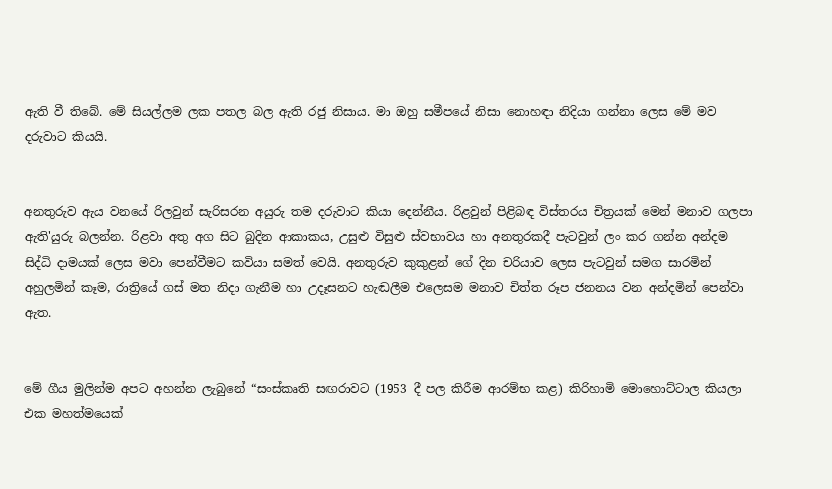ඇති වී තිබේ. මේ සියල්ලම ලක පතල බල ඇති රජු නිසාය. මා ඔහු සමීපයේ නිසා නොහඳා නිදියා ගන්නා ලෙස මේ මව දරුවාට කියයි.


අනතුරුව ඇය වනයේ රිලවුන් සැරිසරන අයුරු තම දරුවාට කියා දෙන්නීය. රිළවුන් පිළිබඳ විස්තරය චිත්‍රයක් මෙන් මනාව ගලපා ඇති'යුරු බලන්න. රිළවා අතු අග සිට බුදින ආකාකය, උසුළු විසුළු ස්වභාවය හා අනතුරකදී පැටවුන් ලං කර ගන්න අන්දම සිද්ධි දාමයක් ලෙස මවා පෙන්වීමට කවියා සමත් වෙයි. අනතුරුව කුකුළන් ගේ දින චරියාව ලෙස පැටවුන් සමග සාරමින් අහුලමින් කෑම, රාත්‍රියේ ගස් මත නිදා ගැනීම හා උදෑසනට හැඬලීම එලෙසම මනාව චිත්ත රූප ජනනය වන අන්දමින් පෙන්වා ඇත.


මේ ගීය මුලින්ම අපට අහන්න ලැබුනේ “සංස්කෘති සඟරාවට (1953 දී පල කිරීම ආරම්භ කළ) කිරිහාමි මොහොට්ටාල කියලා එක මහත්මයෙක්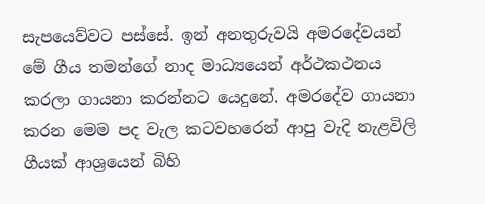සැපයෙව්වට පස්සේ. ඉන් අනතුරුවයි අමරදේවයන් මේ ගීය තමන්ගේ නාද මාධ්‍යයෙන් අර්ථකථනය කරලා ගායනා කරන්නට යෙදුනේ. අමරදේව ගායනා කරන මෙම පද වැල කටවහරෙන් ආපු වැදි නැළවිලි ගීයක් ආශ්‍රයෙන් බිහි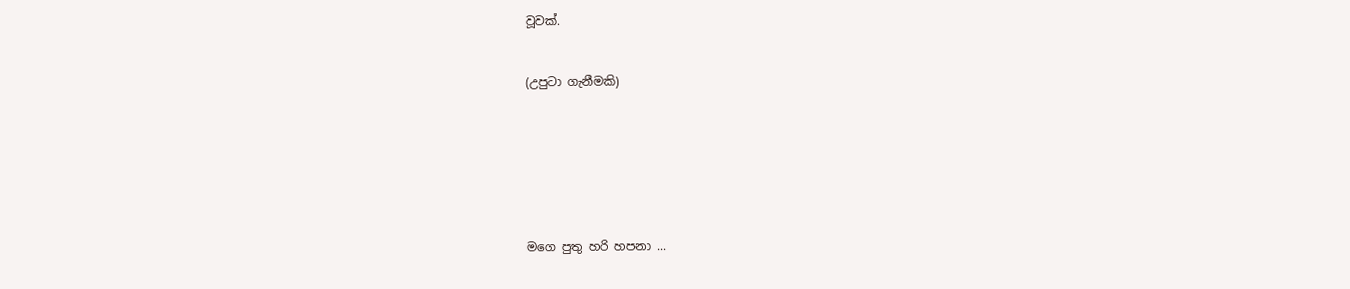වූවක්.


(උපුටා ගැනීමකි)







මගෙ පුතු හරි හපනා ...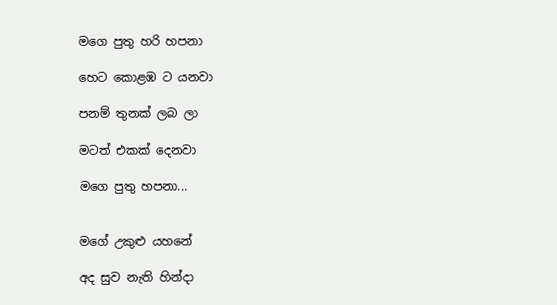මගෙ පුතු හරි හපනා

හෙට කොළඹ ට යනවා

පනම් තුනක් ලබ ලා

මටත් එකක් දෙනවා

මගෙ පුතු හපනා...


මගේ උකුළු යහනේ

අද සුව නැති හින්දා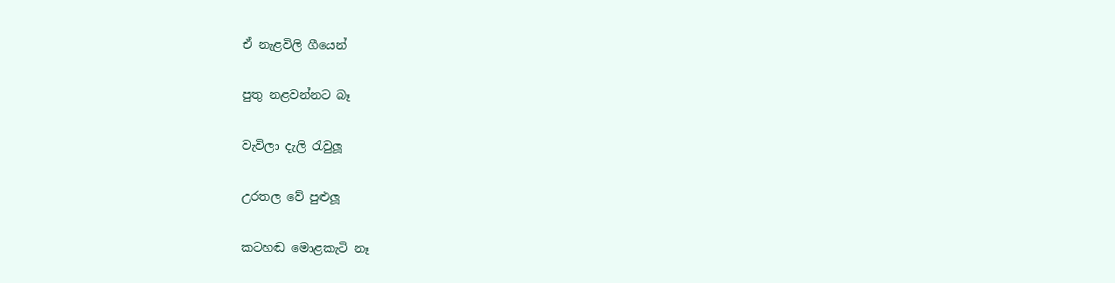ඒ නැළවිලි ගීයෙන්

පුතු නළවන්නට බෑ

වැවිලා දැලි රැවුලූ

උරතල වේ පුළුලූ

කටහඬ මොළකැටි නෑ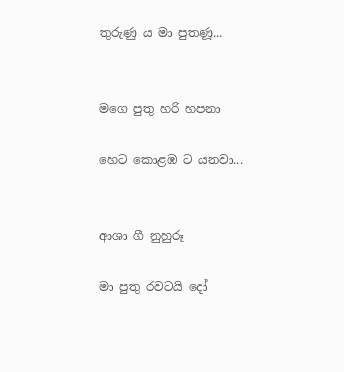තුරුණු ය මා පුතණූ...


මගෙ පුතු හරි හපනා

හෙට කොළඹ ට යනවා...


ආශා ගී නුහුරූ

මා පුතු රවටයි දෝ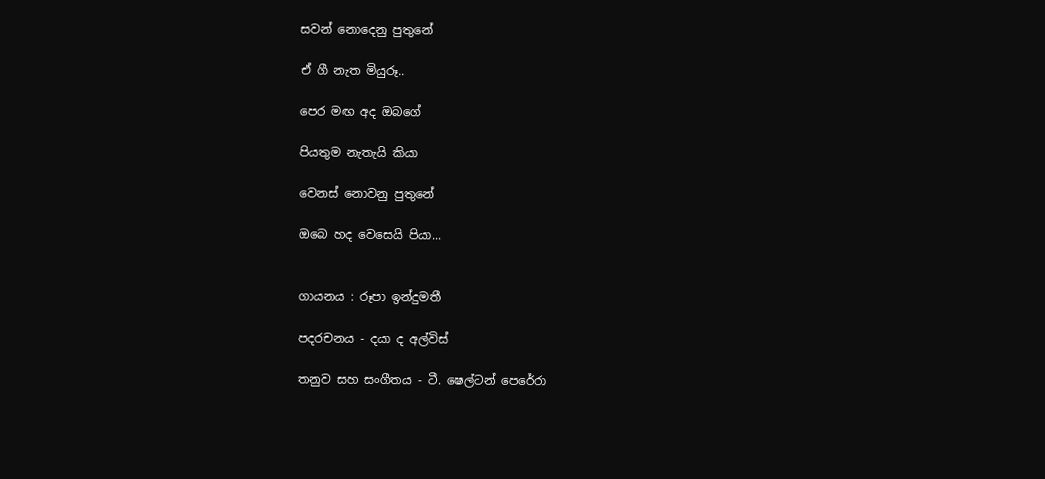සවන් නොදෙනු පුතුනේ

ඒ ගී නැත මියුරූ..

පෙර මඟ අද ඔබගේ

පියතුම නැතැයි කියා

වෙනස් නොවනු පුතුනේ

ඔබෙ හද වෙසෙයි පියා...


ගායනය : රූපා ඉන්දුමතී

පදරචනය - දයා ද අල්විස්

තනුව සහ සංගීතය - ටී. ෂෙල්ටන් පෙරේරා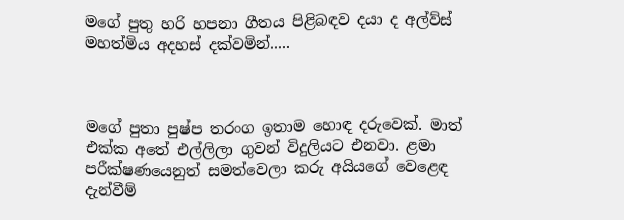මගේ පුතු හරි හපනා ගීතය පිළිබඳව දයා ද අල්ව්ස් මහත්මිය අදහස් දක්වමින්.....



මගේ පුතා පුෂ්ප තරංග ඉතාම හොඳ දරුවෙක්. මාත් එක්ක අතේ එල්ලිලා ගුවන් විදුලියට එනවා. ළමා පරීක්ෂණයෙනුත් සමත්වෙලා කරු අයියගේ වෙළෙඳ දැන්වීම්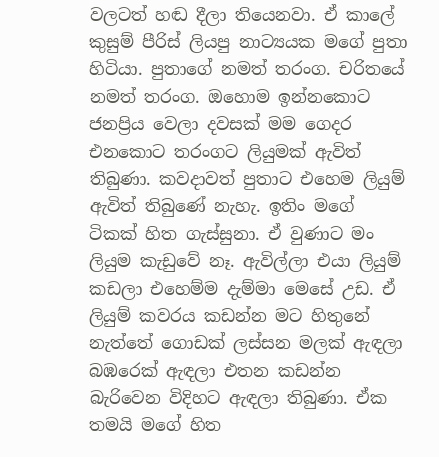වලටත් හඬ දීලා තියෙනවා. ඒ කාලේ කුසුම් පීරිස් ලියපු නාට්‍යයක මගේ පුතා හිටියා. පුතාගේ නමත් තරංග. චරිතයේ නමත් තරංග. ඔහොම ඉන්නකොට ජනප්‍රිය වෙලා දවසක් මම ගෙදර එනකොට තරංගට ලියුමක් ඇවිත් තිබුණා. කවදාවත් පුතාට එහෙම ලියුම් ඇවිත් තිබුණේ නැහැ. ඉතිං මගේ ටිකක් හිත ගැස්සුනා. ඒ වුණාට මං ලියුම කැඩුවේ නෑ. ඇවිල්ලා එයා ලියුම් කඩලා එහෙම්ම දැම්මා මෙසේ උඩ. ඒ ලියුම් කවරය කඩන්න මට හිතුනේ නැත්තේ ගොඩක් ලස්සන මලක් ඇඳලා බඹරෙක් ඇඳලා එතන කඩන්න බැරිවෙන විදිහට ඇඳලා තිබුණා. ඒක තමයි මගේ හිත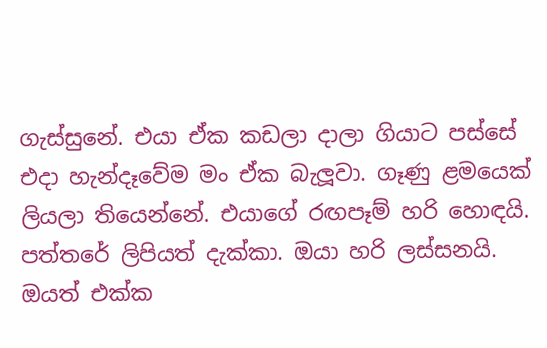ගැස්සුනේ. එයා ඒක කඩලා දාලා ගියාට පස්සේ එදා හැන්දෑවේම මං ඒක බැලූවා. ගෑණු ළමයෙක් ලියලා තියෙන්නේ. එයාගේ රඟපෑම් හරි හොඳයි. පත්තරේ ලිපියත් දැක්කා. ඔයා හරි ලස්සනයි. ඔයත් එක්ක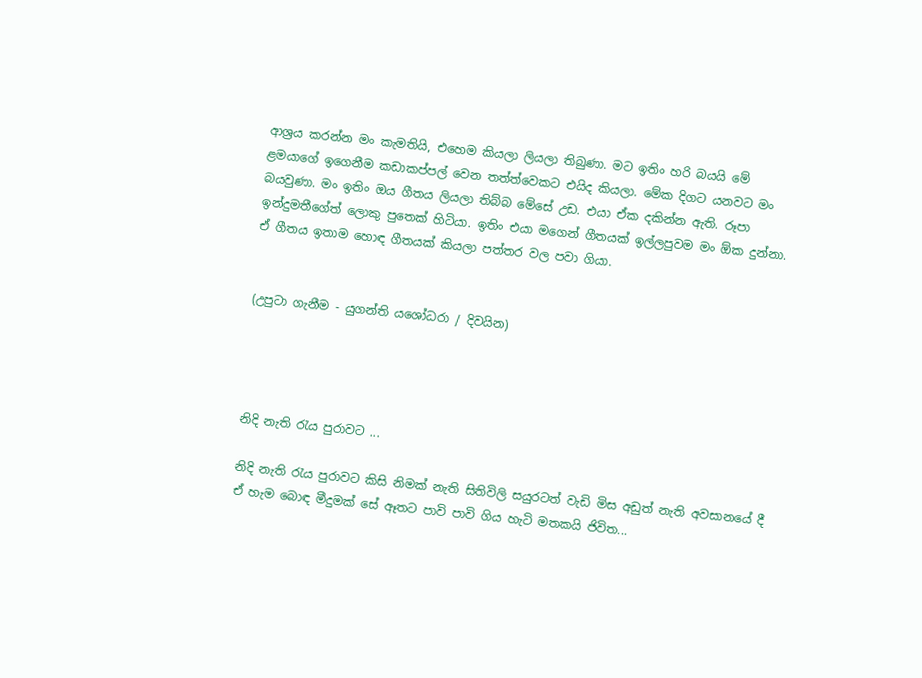ආශ්‍රය කරන්න මං කැමතියි, එහෙම කියලා ලියලා තිබුණා. මට ඉතිං හරි බයයි මේ ළමයාගේ ඉගෙනීම කඩාකප්පල් වෙන තත්ත්වෙකට එයිද කියලා. මේක දිගට යනවට මං බයවුණා. මං ඉතිං ඔය ගීතය ලියලා තිබ්බ මේසේ උඩ. එයා ඒක දකින්න ඇති. රූපා ඉන්දුමතීගේත් ලොකු පුතෙක් හිටියා. ඉතිං එයා මගෙන් ගීතයක් ඉල්ලපුවම මං ඕක දුන්නා. ඒ ගීතය ඉතාම හොඳ ගීතයක් කියලා පත්තර වල පවා ගියා.


(උපුටා ගැනීම - යුගන්ති යශෝධරා / දිවයින)




නිදි නැති රැය පුරාවට ...

නිදි නැති රැය පුරාවට කිසි නිමක් නැති සිතිවිලි සයුරටත් වැඩි මිස අඩුත් නැති අවසානයේ දී ඒ හැම බොඳ මීදුමක් සේ ඈතට පාවි පාවි ගිය හැටි මතකයි ජිවිත...